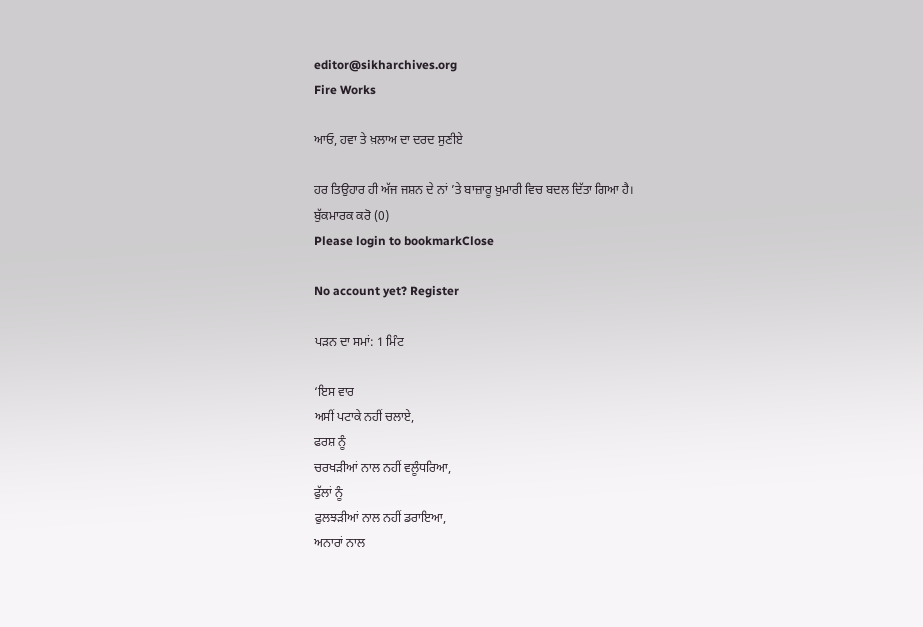editor@sikharchives.org
Fire Works

ਆਓ, ਹਵਾ ਤੇ ਖ਼ਲਾਅ ਦਾ ਦਰਦ ਸੁਣੀਏ

ਹਰ ਤਿਉਹਾਰ ਹੀ ਅੱਜ ਜਸ਼ਨ ਦੇ ਨਾਂ ’ਤੇ ਬਾਜ਼ਾਰੂ ਖ਼ੁਮਾਰੀ ਵਿਚ ਬਦਲ ਦਿੱਤਾ ਗਿਆ ਹੈ।
ਬੁੱਕਮਾਰਕ ਕਰੋ (0)
Please login to bookmarkClose

No account yet? Register

ਪੜਨ ਦਾ ਸਮਾਂ: 1 ਮਿੰਟ

‘ਇਸ ਵਾਰ
ਅਸੀਂ ਪਟਾਕੇ ਨਹੀਂ ਚਲਾਏ,
ਫਰਸ਼ ਨੂੰ
ਚਰਖੜੀਆਂ ਨਾਲ ਨਹੀਂ ਵਲੂੰਧਰਿਆ,
ਫੁੱਲਾਂ ਨੂੰ
ਫੁਲਝੜੀਆਂ ਨਾਲ ਨਹੀਂ ਡਰਾਇਆ,
ਅਨਾਰਾਂ ਨਾਲ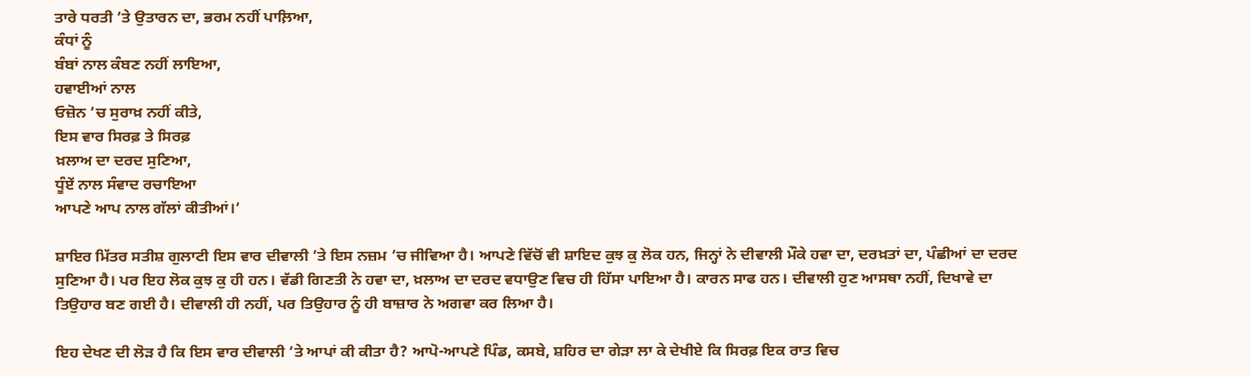ਤਾਰੇ ਧਰਤੀ ’ਤੇ ਉਤਾਰਨ ਦਾ, ਭਰਮ ਨਹੀਂ ਪਾਲ਼ਿਆ,
ਕੰਧਾਂ ਨੂੰ
ਬੰਬਾਂ ਨਾਲ ਕੰਬਣ ਨਹੀਂ ਲਾਇਆ,
ਹਵਾਈਆਂ ਨਾਲ
ਓਜ਼ੋਨ ’ਚ ਸੁਰਾਖ਼ ਨਹੀਂ ਕੀਤੇ,
ਇਸ ਵਾਰ ਸਿਰਫ਼ ਤੇ ਸਿਰਫ਼
ਖ਼ਲਾਅ ਦਾ ਦਰਦ ਸੁਣਿਆ,
ਧੂੰਏਂ ਨਾਲ ਸੰਵਾਦ ਰਚਾਇਆ
ਆਪਣੇ ਆਪ ਨਾਲ ਗੱਲਾਂ ਕੀਤੀਆਂ।’

ਸ਼ਾਇਰ ਮਿੱਤਰ ਸਤੀਸ਼ ਗੁਲਾਟੀ ਇਸ ਵਾਰ ਦੀਵਾਲੀ ’ਤੇ ਇਸ ਨਜ਼ਮ ’ਚ ਜੀਵਿਆ ਹੈ। ਆਪਣੇ ਵਿੱਚੋਂ ਵੀ ਸ਼ਾਇਦ ਕੁਝ ਕੁ ਲੋਕ ਹਨ, ਜਿਨ੍ਹਾਂ ਨੇ ਦੀਵਾਲੀ ਮੌਕੇ ਹਵਾ ਦਾ, ਦਰਖ਼ਤਾਂ ਦਾ, ਪੰਛੀਆਂ ਦਾ ਦਰਦ ਸੁਣਿਆ ਹੈ। ਪਰ ਇਹ ਲੋਕ ਕੁਝ ਕੁ ਹੀ ਹਨ। ਵੱਡੀ ਗਿਣਤੀ ਨੇ ਹਵਾ ਦਾ, ਖ਼ਲਾਅ ਦਾ ਦਰਦ ਵਧਾਉਣ ਵਿਚ ਹੀ ਹਿੱਸਾ ਪਾਇਆ ਹੈ। ਕਾਰਨ ਸਾਫ ਹਨ। ਦੀਵਾਲੀ ਹੁਣ ਆਸਥਾ ਨਹੀਂ, ਦਿਖਾਵੇ ਦਾ ਤਿਉਹਾਰ ਬਣ ਗਈ ਹੈ। ਦੀਵਾਲੀ ਹੀ ਨਹੀਂ, ਪਰ ਤਿਉਹਾਰ ਨੂੰ ਹੀ ਬਾਜ਼ਾਰ ਨੇ ਅਗਵਾ ਕਰ ਲਿਆ ਹੈ।

ਇਹ ਦੇਖਣ ਦੀ ਲੋੜ ਹੈ ਕਿ ਇਸ ਵਾਰ ਦੀਵਾਲੀ ’ਤੇ ਆਪਾਂ ਕੀ ਕੀਤਾ ਹੈ? ਆਪੋ-ਆਪਣੇ ਪਿੰਡ, ਕਸਬੇ, ਸ਼ਹਿਰ ਦਾ ਗੇੜਾ ਲਾ ਕੇ ਦੇਖੀਏ ਕਿ ਸਿਰਫ਼ ਇਕ ਰਾਤ ਵਿਚ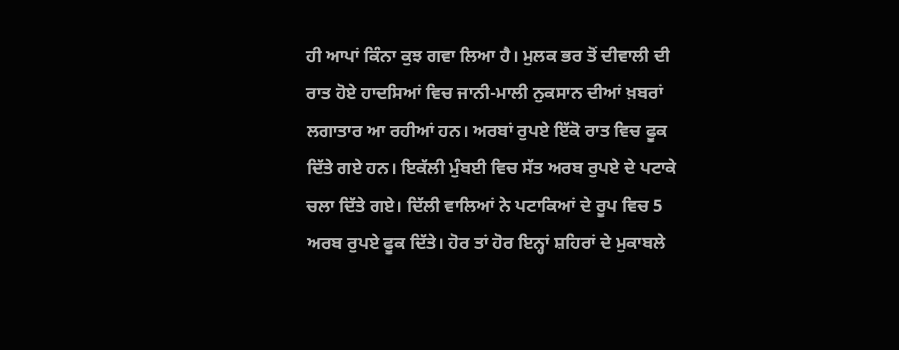ਹੀ ਆਪਾਂ ਕਿੰਨਾ ਕੁਝ ਗਵਾ ਲਿਆ ਹੈ। ਮੁਲਕ ਭਰ ਤੋਂ ਦੀਵਾਲੀ ਦੀ ਰਾਤ ਹੋਏ ਹਾਦਸਿਆਂ ਵਿਚ ਜਾਨੀ-ਮਾਲੀ ਨੁਕਸਾਨ ਦੀਆਂ ਖ਼ਬਰਾਂ ਲਗਾਤਾਰ ਆ ਰਹੀਆਂ ਹਨ। ਅਰਬਾਂ ਰੁਪਏ ਇੱਕੋ ਰਾਤ ਵਿਚ ਫੂਕ ਦਿੱਤੇ ਗਏ ਹਨ। ਇਕੱਲੀ ਮੁੰਬਈ ਵਿਚ ਸੱਤ ਅਰਬ ਰੁਪਏ ਦੇ ਪਟਾਕੇ ਚਲਾ ਦਿੱਤੇ ਗਏ। ਦਿੱਲੀ ਵਾਲਿਆਂ ਨੇ ਪਟਾਕਿਆਂ ਦੇ ਰੂਪ ਵਿਚ 5 ਅਰਬ ਰੁਪਏ ਫੂਕ ਦਿੱਤੇ। ਹੋਰ ਤਾਂ ਹੋਰ ਇਨ੍ਹਾਂ ਸ਼ਹਿਰਾਂ ਦੇ ਮੁਕਾਬਲੇ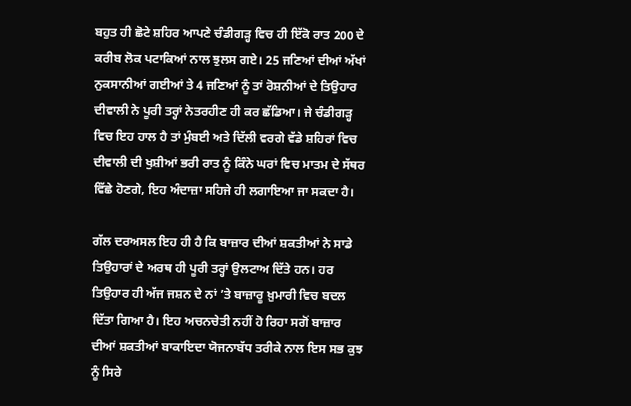ਬਹੁਤ ਹੀ ਛੋਟੇ ਸ਼ਹਿਰ ਆਪਣੇ ਚੰਡੀਗੜ੍ਹ ਵਿਚ ਹੀ ਇੱਕੋ ਰਾਤ 200 ਦੇ ਕਰੀਬ ਲੋਕ ਪਟਾਕਿਆਂ ਨਾਲ ਝੁਲਸ ਗਏ। 25 ਜਣਿਆਂ ਦੀਆਂ ਅੱਖਾਂ ਨੁਕਸਾਨੀਆਂ ਗਈਆਂ ਤੇ 4 ਜਣਿਆਂ ਨੂੰ ਤਾਂ ਰੋਸ਼ਨੀਆਂ ਦੇ ਤਿਉਹਾਰ ਦੀਵਾਲੀ ਨੇ ਪੂਰੀ ਤਰ੍ਹਾਂ ਨੇਤਰਹੀਣ ਹੀ ਕਰ ਛੱਡਿਆ। ਜੇ ਚੰਡੀਗੜ੍ਹ ਵਿਚ ਇਹ ਹਾਲ ਹੈ ਤਾਂ ਮੁੰਬਈ ਅਤੇ ਦਿੱਲੀ ਵਰਗੇ ਵੱਡੇ ਸ਼ਹਿਰਾਂ ਵਿਚ ਦੀਵਾਲੀ ਦੀ ਖੁਸ਼ੀਆਂ ਭਰੀ ਰਾਤ ਨੂੰ ਕਿੰਨੇ ਘਰਾਂ ਵਿਚ ਮਾਤਮ ਦੇ ਸੱਥਰ ਵਿੱਛੇ ਹੋਣਗੇ, ਇਹ ਅੰਦਾਜ਼ਾ ਸਹਿਜੇ ਹੀ ਲਗਾਇਆ ਜਾ ਸਕਦਾ ਹੈ।

ਗੱਲ ਦਰਅਸਲ ਇਹ ਹੀ ਹੈ ਕਿ ਬਾਜ਼ਾਰ ਦੀਆਂ ਸ਼ਕਤੀਆਂ ਨੇ ਸਾਡੇ ਤਿਉਹਾਰਾਂ ਦੇ ਅਰਥ ਹੀ ਪੂਰੀ ਤਰ੍ਹਾਂ ਉਲਟਾਅ ਦਿੱਤੇ ਹਨ। ਹਰ ਤਿਉਹਾਰ ਹੀ ਅੱਜ ਜਸ਼ਨ ਦੇ ਨਾਂ ’ਤੇ ਬਾਜ਼ਾਰੂ ਖ਼ੁਮਾਰੀ ਵਿਚ ਬਦਲ ਦਿੱਤਾ ਗਿਆ ਹੈ। ਇਹ ਅਚਨਚੇਤੀ ਨਹੀਂ ਹੋ ਰਿਹਾ ਸਗੋਂ ਬਾਜ਼ਾਰ ਦੀਆਂ ਸ਼ਕਤੀਆਂ ਬਾਕਾਇਦਾ ਯੋਜਨਾਬੱਧ ਤਰੀਕੇ ਨਾਲ ਇਸ ਸਭ ਕੁਝ ਨੂੰ ਸਿਰੇ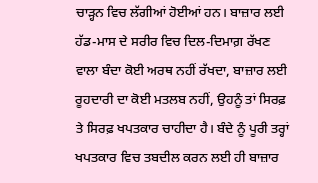ਚਾੜ੍ਹਨ ਵਿਚ ਲੱਗੀਆਂ ਹੋਈਆਂ ਹਨ। ਬਾਜ਼ਾਰ ਲਈ ਹੱਡ-ਮਾਸ ਦੇ ਸਰੀਰ ਵਿਚ ਦਿਲ-ਦਿਮਾਗ਼ ਰੱਖਣ ਵਾਲਾ ਬੰਦਾ ਕੋਈ ਅਰਥ ਨਹੀਂ ਰੱਖਦਾ, ਬਾਜ਼ਾਰ ਲਈ ਰੂਹਦਾਰੀ ਦਾ ਕੋਈ ਮਤਲਬ ਨਹੀਂ, ਉਹਨੂੰ ਤਾਂ ਸਿਰਫ਼ ਤੇ ਸਿਰਫ਼ ਖਪਤਕਾਰ ਚਾਹੀਦਾ ਹੈ। ਬੰਦੇ ਨੂੰ ਪੂਰੀ ਤਰ੍ਹਾਂ ਖਪਤਕਾਰ ਵਿਚ ਤਬਦੀਲ ਕਰਨ ਲਈ ਹੀ ਬਾਜ਼ਾਰ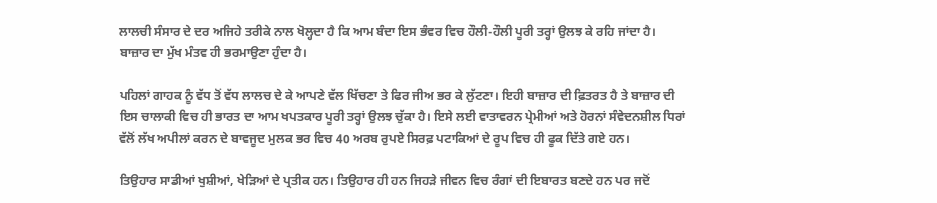ਲਾਲਚੀ ਸੰਸਾਰ ਦੇ ਦਰ ਅਜਿਹੇ ਤਰੀਕੇ ਨਾਲ ਖੋਲ੍ਹਦਾ ਹੈ ਕਿ ਆਮ ਬੰਦਾ ਇਸ ਭੰਵਰ ਵਿਚ ਹੌਲੀ-ਹੌਲੀ ਪੂਰੀ ਤਰ੍ਹਾਂ ਉਲਝ ਕੇ ਰਹਿ ਜਾਂਦਾ ਹੈ। ਬਾਜ਼ਾਰ ਦਾ ਮੁੱਖ ਮੰਤਵ ਹੀ ਭਰਮਾਉਣਾ ਹੁੰਦਾ ਹੈ।

ਪਹਿਲਾਂ ਗਾਹਕ ਨੂੰ ਵੱਧ ਤੋਂ ਵੱਧ ਲਾਲਚ ਦੇ ਕੇ ਆਪਣੇ ਵੱਲ ਖਿੱਚਣਾ ਤੇ ਫਿਰ ਜੀਅ ਭਰ ਕੇ ਲੁੱਟਣਾ। ਇਹੀ ਬਾਜ਼ਾਰ ਦੀ ਫ਼ਿਤਰਤ ਹੈ ਤੇ ਬਾਜ਼ਾਰ ਦੀ ਇਸ ਚਾਲਾਕੀ ਵਿਚ ਹੀ ਭਾਰਤ ਦਾ ਆਮ ਖਪਤਕਾਰ ਪੂਰੀ ਤਰ੍ਹਾਂ ਉਲਝ ਚੁੱਕਾ ਹੈ। ਇਸੇ ਲਈ ਵਾਤਾਵਰਨ ਪ੍ਰੇਮੀਆਂ ਅਤੇ ਹੋਰਨਾਂ ਸੰਵੇਦਨਸ਼ੀਲ ਧਿਰਾਂ ਵੱਲੋਂ ਲੱਖ ਅਪੀਲਾਂ ਕਰਨ ਦੇ ਬਾਵਜੂਦ ਮੁਲਕ ਭਰ ਵਿਚ 40 ਅਰਬ ਰੁਪਏ ਸਿਰਫ਼ ਪਟਾਕਿਆਂ ਦੇ ਰੂਪ ਵਿਚ ਹੀ ਫੂਕ ਦਿੱਤੇ ਗਏ ਹਨ।

ਤਿਉਹਾਰ ਸਾਡੀਆਂ ਖੁਸ਼ੀਆਂ, ਖੇੜਿਆਂ ਦੇ ਪ੍ਰਤੀਕ ਹਨ। ਤਿਉਹਾਰ ਹੀ ਹਨ ਜਿਹੜੇ ਜੀਵਨ ਵਿਚ ਰੰਗਾਂ ਦੀ ਇਬਾਰਤ ਬਣਦੇ ਹਨ ਪਰ ਜਦੋਂ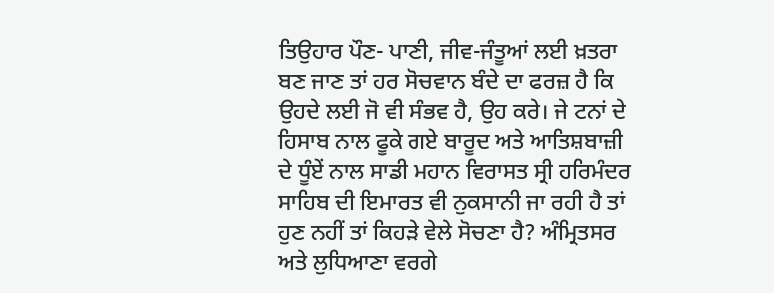ਤਿਉਹਾਰ ਪੌਣ- ਪਾਣੀ, ਜੀਵ-ਜੰਤੂਆਂ ਲਈ ਖ਼ਤਰਾ ਬਣ ਜਾਣ ਤਾਂ ਹਰ ਸੋਚਵਾਨ ਬੰਦੇ ਦਾ ਫਰਜ਼ ਹੈ ਕਿ ਉਹਦੇ ਲਈ ਜੋ ਵੀ ਸੰਭਵ ਹੈ, ਉਹ ਕਰੇ। ਜੇ ਟਨਾਂ ਦੇ ਹਿਸਾਬ ਨਾਲ ਫੂਕੇ ਗਏ ਬਾਰੂਦ ਅਤੇ ਆਤਿਸ਼ਬਾਜ਼ੀ ਦੇ ਧੂੰਏਂ ਨਾਲ ਸਾਡੀ ਮਹਾਨ ਵਿਰਾਸਤ ਸ੍ਰੀ ਹਰਿਮੰਦਰ ਸਾਹਿਬ ਦੀ ਇਮਾਰਤ ਵੀ ਨੁਕਸਾਨੀ ਜਾ ਰਹੀ ਹੈ ਤਾਂ ਹੁਣ ਨਹੀਂ ਤਾਂ ਕਿਹੜੇ ਵੇਲੇ ਸੋਚਣਾ ਹੈ? ਅੰਮ੍ਰਿਤਸਰ ਅਤੇ ਲੁਧਿਆਣਾ ਵਰਗੇ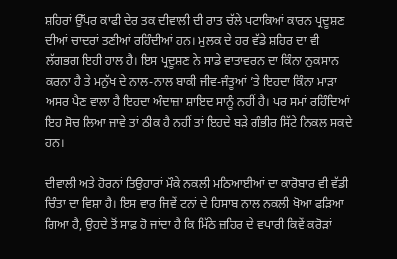ਸ਼ਹਿਰਾਂ ਉੱਪਰ ਕਾਫੀ ਦੇਰ ਤਕ ਦੀਵਾਲੀ ਦੀ ਰਾਤ ਚੱਲੇ ਪਟਾਕਿਆਂ ਕਾਰਨ ਪ੍ਰਦੂਸ਼ਣ ਦੀਆਂ ਚਾਦਰਾਂ ਤਣੀਆਂ ਰਹਿੰਦੀਆਂ ਹਨ। ਮੁਲਕ ਦੇ ਹਰ ਵੱਡੇ ਸ਼ਹਿਰ ਦਾ ਵੀ ਲੱਗਭਗ ਇਹੀ ਹਾਲ ਹੈ। ਇਸ ਪ੍ਰਦੂਸ਼ਣ ਨੇ ਸਾਡੇ ਵਾਤਾਵਰਨ ਦਾ ਕਿੰਨਾ ਨੁਕਸਾਨ ਕਰਨਾ ਹੈ ਤੇ ਮਨੁੱਖ ਦੇ ਨਾਲ-ਨਾਲ ਬਾਕੀ ਜੀਵ-ਜੰਤੂਆਂ ’ਤੇ ਇਹਦਾ ਕਿੰਨਾ ਮਾੜਾ ਅਸਰ ਪੈਣ ਵਾਲਾ ਹੈ ਇਹਦਾ ਅੰਦਾਜ਼ਾ ਸ਼ਾਇਦ ਸਾਨੂੰ ਨਹੀਂ ਹੈ। ਪਰ ਸਮਾਂ ਰਹਿੰਦਿਆਂ ਇਹ ਸੋਚ ਲਿਆ ਜਾਵੇ ਤਾਂ ਠੀਕ ਹੈ ਨਹੀਂ ਤਾਂ ਇਹਦੇ ਬੜੇ ਗੰਭੀਰ ਸਿੱਟੇ ਨਿਕਲ ਸਕਦੇ ਹਨ।

ਦੀਵਾਲੀ ਅਤੇ ਹੋਰਨਾਂ ਤਿਉਹਾਰਾਂ ਮੌਕੇ ਨਕਲੀ ਮਠਿਆਈਆਂ ਦਾ ਕਾਰੋਬਾਰ ਵੀ ਵੱਡੀ ਚਿੰਤਾ ਦਾ ਵਿਸ਼ਾ ਹੈ। ਇਸ ਵਾਰ ਜਿਵੇਂ ਟਨਾਂ ਦੇ ਹਿਸਾਬ ਨਾਲ ਨਕਲੀ ਖੋਆ ਫੜਿਆ ਗਿਆ ਹੈ, ਉਹਦੇ ਤੋਂ ਸਾਫ਼ ਹੋ ਜਾਂਦਾ ਹੈ ਕਿ ਮਿੱਠੇ ਜ਼ਹਿਰ ਦੇ ਵਪਾਰੀ ਕਿਵੇਂ ਕਰੋੜਾਂ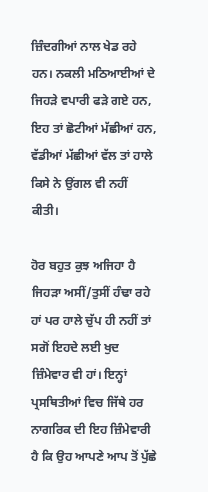ਜ਼ਿੰਦਗੀਆਂ ਨਾਲ ਖੇਡ ਰਹੇ ਹਨ। ਨਕਲੀ ਮਠਿਆਈਆਂ ਦੇ ਜਿਹੜੇ ਵਪਾਰੀ ਫੜੇ ਗਏ ਹਨ, ਇਹ ਤਾਂ ਛੋਟੀਆਂ ਮੱਛੀਆਂ ਹਨ, ਵੱਡੀਆਂ ਮੱਛੀਆਂ ਵੱਲ ਤਾਂ ਹਾਲੇ ਕਿਸੇ ਨੇ ਉਂਗਲ ਵੀ ਨਹੀਂ ਕੀਤੀ।

ਹੋਰ ਬਹੁਤ ਕੁਝ ਅਜਿਹਾ ਹੈ ਜਿਹੜਾ ਅਸੀਂ/ਤੁਸੀਂ ਹੰਢਾ ਰਹੇ ਹਾਂ ਪਰ ਹਾਲੇ ਚੁੱਪ ਹੀ ਨਹੀਂ ਤਾਂ ਸਗੋਂ ਇਹਦੇ ਲਈ ਖੁਦ ਜ਼ਿੰਮੇਵਾਰ ਵੀ ਹਾਂ। ਇਨ੍ਹਾਂ ਪ੍ਰਸਥਿਤੀਆਂ ਵਿਚ ਜਿੱਥੇ ਹਰ ਨਾਗਰਿਕ ਦੀ ਇਹ ਜ਼ਿੰਮੇਵਾਰੀ ਹੈ ਕਿ ਉਹ ਆਪਣੇ ਆਪ ਤੋਂ ਪੁੱਛੇ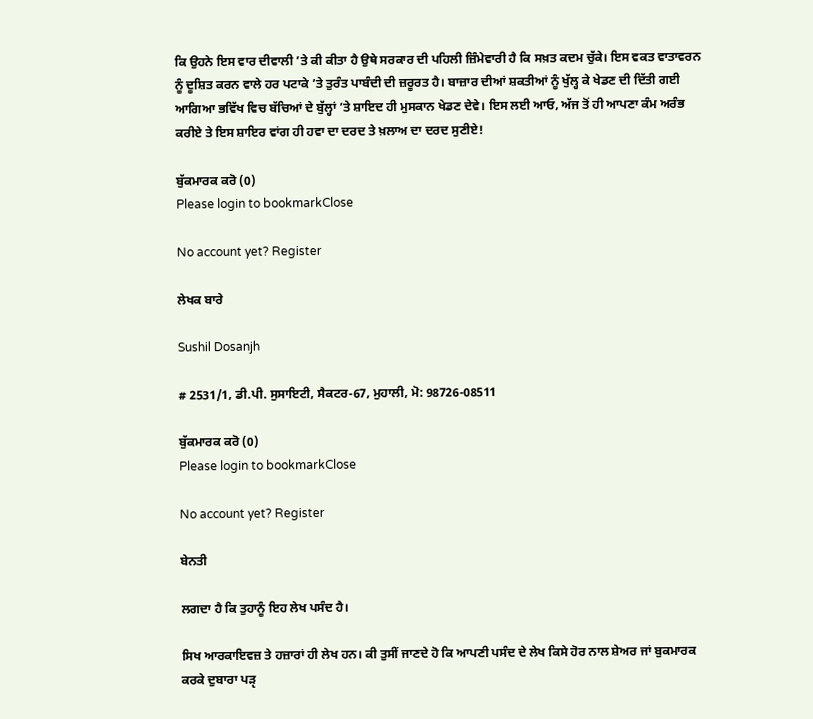ਕਿ ਉਹਨੇ ਇਸ ਵਾਰ ਦੀਵਾਲੀ ’ਤੇ ਕੀ ਕੀਤਾ ਹੈ ਉਥੇ ਸਰਕਾਰ ਦੀ ਪਹਿਲੀ ਜ਼ਿੰਮੇਵਾਰੀ ਹੈ ਕਿ ਸਖ਼ਤ ਕਦਮ ਚੁੱਕੇ। ਇਸ ਵਕਤ ਵਾਤਾਵਰਨ ਨੂੰ ਦੂਸ਼ਿਤ ਕਰਨ ਵਾਲੇ ਹਰ ਪਟਾਕੇ ’ਤੇ ਤੁਰੰਤ ਪਾਬੰਦੀ ਦੀ ਜ਼ਰੂਰਤ ਹੈ। ਬਾਜ਼ਾਰ ਦੀਆਂ ਸ਼ਕਤੀਆਂ ਨੂੰ ਖੁੱਲ੍ਹ ਕੇ ਖੇਡਣ ਦੀ ਦਿੱਤੀ ਗਈ ਆਗਿਆ ਭਵਿੱਖ ਵਿਚ ਬੱਚਿਆਂ ਦੇ ਬੁੱਲ੍ਹਾਂ ’ਤੇ ਸ਼ਾਇਦ ਹੀ ਮੁਸਕਾਨ ਖੇਡਣ ਦੇਵੇ। ਇਸ ਲਈ ਆਓ, ਅੱਜ ਤੋਂ ਹੀ ਆਪਣਾ ਕੰਮ ਅਰੰਭ ਕਰੀਏ ਤੇ ਇਸ ਸ਼ਾਇਰ ਵਾਂਗ ਹੀ ਹਵਾ ਦਾ ਦਰਦ ਤੇ ਖ਼ਲਾਅ ਦਾ ਦਰਦ ਸੁਣੀਏ!

ਬੁੱਕਮਾਰਕ ਕਰੋ (0)
Please login to bookmarkClose

No account yet? Register

ਲੇਖਕ ਬਾਰੇ

Sushil Dosanjh

# 2531/1, ਡੀ.ਪੀ. ਸੁਸਾਇਟੀ, ਸੈਕਟਰ-67, ਮੁਹਾਲੀ, ਮੋ: 98726-08511

ਬੁੱਕਮਾਰਕ ਕਰੋ (0)
Please login to bookmarkClose

No account yet? Register

ਬੇਨਤੀ

ਲਗਦਾ ਹੈ ਕਿ ਤੁਹਾਨੂੰ ਇਹ ਲੇਖ ਪਸੰਦ ਹੈ।

ਸਿਖ ਆਰਕਾਇਵਜ਼ ਤੇ ਹਜ਼ਾਰਾਂ ਹੀ ਲੇਖ ਹਨ। ਕੀ ਤੁਸੀਂ ਜਾਣਦੇ ਹੋ ਕਿ ਆਪਣੀ ਪਸੰਦ ਦੇ ਲੇਖ ਕਿਸੇ ਹੋਰ ਨਾਲ ਸ਼ੇਅਰ ਜਾਂ ਬੁਕਮਾਰਕ ਕਰਕੇ ਦੁਬਾਰਾ ਪੜੵ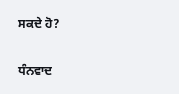ਸਕਦੇ ਹੋ?

ਧੰਨਵਾਦ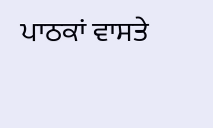ਪਾਠਕਾਂ ਵਾਸਤੇ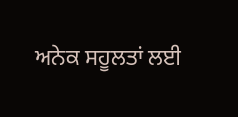ਅਨੇਕ ਸਹੂਲਤਾਂ ਲਈ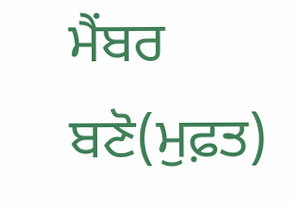ਮੈਂਬਰ ਬਣੋ(ਮੁਫ਼ਤ)